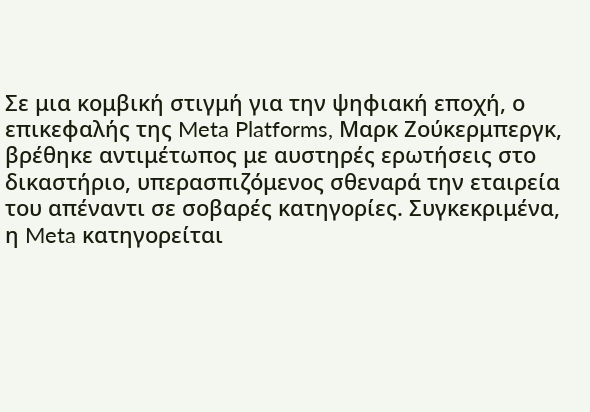Σε μια κομβική στιγμή για την ψηφιακή εποχή, ο επικεφαλής της Meta Platforms, Μαρκ Ζούκερμπεργκ, βρέθηκε αντιμέτωπος με αυστηρές ερωτήσεις στο δικαστήριο, υπερασπιζόμενος σθεναρά την εταιρεία του απέναντι σε σοβαρές κατηγορίες. Συγκεκριμένα, η Meta κατηγορείται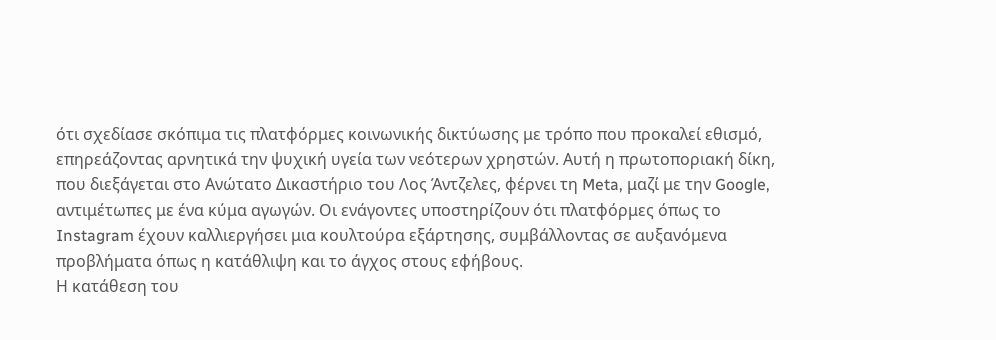ότι σχεδίασε σκόπιμα τις πλατφόρμες κοινωνικής δικτύωσης με τρόπο που προκαλεί εθισμό, επηρεάζοντας αρνητικά την ψυχική υγεία των νεότερων χρηστών. Αυτή η πρωτοποριακή δίκη, που διεξάγεται στο Ανώτατο Δικαστήριο του Λος Άντζελες, φέρνει τη Meta, μαζί με την Google, αντιμέτωπες με ένα κύμα αγωγών. Οι ενάγοντες υποστηρίζουν ότι πλατφόρμες όπως το Instagram έχουν καλλιεργήσει μια κουλτούρα εξάρτησης, συμβάλλοντας σε αυξανόμενα προβλήματα όπως η κατάθλιψη και το άγχος στους εφήβους.
Η κατάθεση του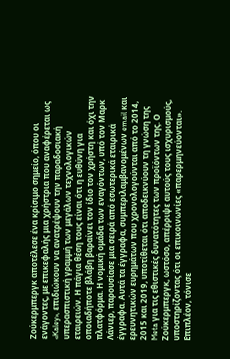Ζούκερμπεργκ αποτέλεσε ένα κρίσιμο σημείο, όπου οι ενάγοντες, με επικεφαλής μια χρήστρια που αναφέρεται ως «Kaley», επιδιώκουν να ανατρέψουν την παραδοσιακή υπερασπιστική γραμμή των μεγάλων τεχνολογικών εταιρειών. Η πάγια θέση τους είναι ότι η ευθύνη για οποιαδήποτε βλάβη βαραίνει τον ίδιο τον χρήστη και όχι την πλατφόρμα. Η νομική ομάδα των εναγόντων, υπό τον Μαρκ Λάνιερ, παρουσίασε μια σειρά από εσωτερικά εταιρικά έγγραφα. Αυτά τα έγγραφα, συμπεριλαμβανομένων email και ερευνητικών ευρημάτων που χρονολογούνται από το 2014, 2015 και 2019, υποτίθεται ότι αποδεικνύουν τη γνώση της Meta για τις εθιστικές δυνατότητες των προϊόντων της. Ο Ζούκερμπεργκ, ωστόσο, απέρριψε αυτούς τους ισχυρισμούς, υποστηρίζοντας ότι οι επικοινωνίες «παρερμηνεύονται». Επιπλέον, τόνισε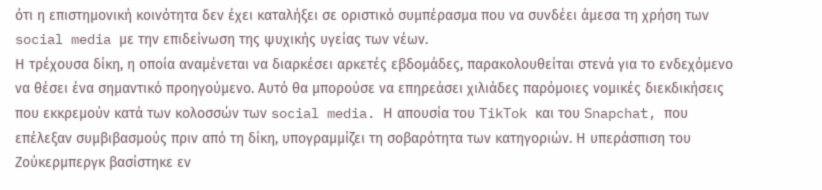ότι η επιστημονική κοινότητα δεν έχει καταλήξει σε οριστικό συμπέρασμα που να συνδέει άμεσα τη χρήση των social media με την επιδείνωση της ψυχικής υγείας των νέων.
Η τρέχουσα δίκη, η οποία αναμένεται να διαρκέσει αρκετές εβδομάδες, παρακολουθείται στενά για το ενδεχόμενο να θέσει ένα σημαντικό προηγούμενο. Αυτό θα μπορούσε να επηρεάσει χιλιάδες παρόμοιες νομικές διεκδικήσεις που εκκρεμούν κατά των κολοσσών των social media. Η απουσία του TikTok και του Snapchat, που επέλεξαν συμβιβασμούς πριν από τη δίκη, υπογραμμίζει τη σοβαρότητα των κατηγοριών. Η υπεράσπιση του Ζούκερμπεργκ βασίστηκε εν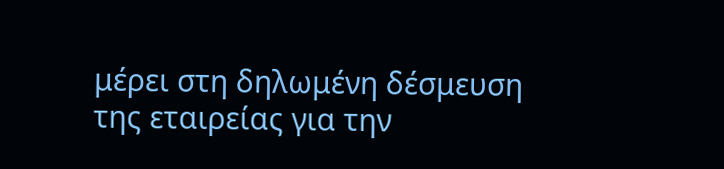μέρει στη δηλωμένη δέσμευση της εταιρείας για την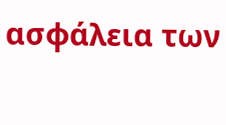ασφάλεια των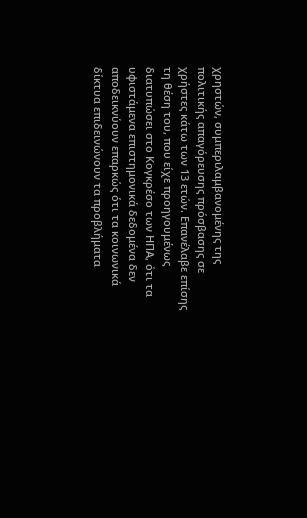χρηστών, συμπεριλαμβανομένης της πολιτικής απαγόρευσης πρόσβασης σε χρήστες κάτω των 13 ετών. Επανέλαβε επίσης τη θέση του, που είχε προηγουμένως διατυπώσει στο Κογκρέσο των ΗΠΑ, ότι τα υφιστάμενα επιστημονικά δεδομένα δεν αποδεικνύουν επαρκώς ότι τα κοινωνικά δίκτυα επιδεινώνουν τα προβλήματα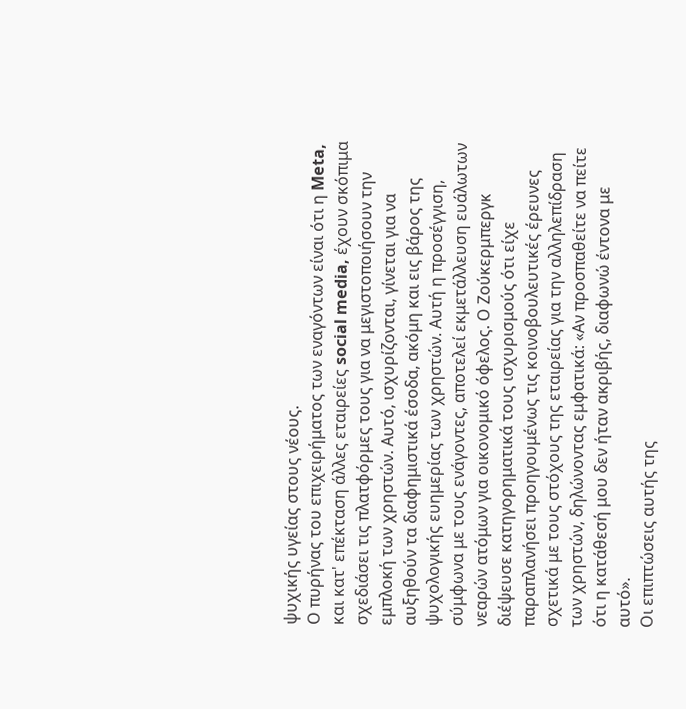ψυχικής υγείας στους νέους.
Ο πυρήνας του επιχειρήματος των εναγόντων είναι ότι η Meta, και κατ' επέκταση άλλες εταιρείες social media, έχουν σκόπιμα σχεδιάσει τις πλατφόρμες τους για να μεγιστοποιήσουν την εμπλοκή των χρηστών. Αυτό, ισχυρίζονται, γίνεται για να αυξηθούν τα διαφημιστικά έσοδα, ακόμη και εις βάρος της ψυχολογικής ευημερίας των χρηστών. Αυτή η προσέγγιση, σύμφωνα με τους ενάγοντες, αποτελεί εκμετάλλευση ευάλωτων νεαρών ατόμων για οικονομικό όφελος. Ο Ζούκερμπεργκ διέψευσε κατηγορηματικά τους ισχυρισμούς ότι είχε παραπλανήσει προηγουμένως τις κοινοβουλευτικές έρευνες σχετικά με τους στόχους της εταιρείας για την αλληλεπίδραση των χρηστών, δηλώνοντας εμφατικά: «Αν προσπαθείτε να πείτε ότι η κατάθεσή μου δεν ήταν ακριβής, διαφωνώ έντονα με αυτό».
Οι επιπτώσεις αυτής της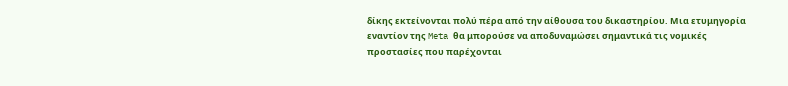δίκης εκτείνονται πολύ πέρα από την αίθουσα του δικαστηρίου. Μια ετυμηγορία εναντίον της Meta θα μπορούσε να αποδυναμώσει σημαντικά τις νομικές προστασίες που παρέχονται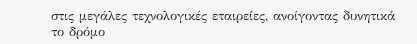στις μεγάλες τεχνολογικές εταιρείες, ανοίγοντας δυνητικά το δρόμο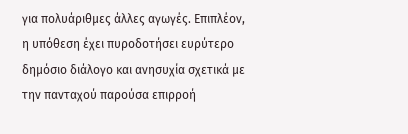για πολυάριθμες άλλες αγωγές. Επιπλέον, η υπόθεση έχει πυροδοτήσει ευρύτερο δημόσιο διάλογο και ανησυχία σχετικά με την πανταχού παρούσα επιρροή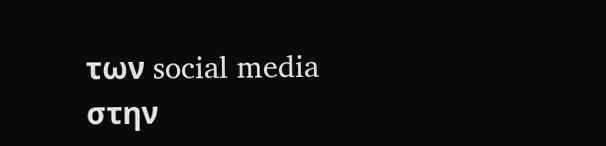των social media στην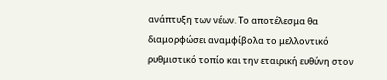ανάπτυξη των νέων. Το αποτέλεσμα θα διαμορφώσει αναμφίβολα το μελλοντικό ρυθμιστικό τοπίο και την εταιρική ευθύνη στον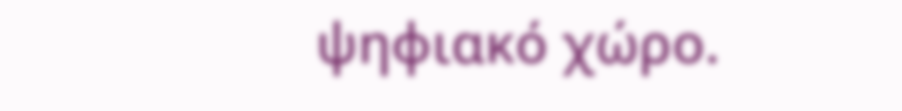ψηφιακό χώρο.